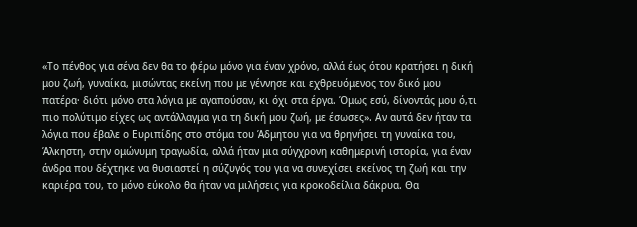«Το πένθος για σένα δεν θα το φέρω μόνο για έναν χρόνο, αλλά έως ότου κρατήσει η δική μου ζωή, γυναίκα, μισώντας εκείνη που με γέννησε και εχθρευόμενος τον δικό μου πατέρα· διότι μόνο στα λόγια με αγαπούσαν, κι όχι στα έργα. Όμως εσύ, δίνοντάς μου ό,τι πιο πολύτιμο είχες ως αντάλλαγμα για τη δική μου ζωή, με έσωσες». Αν αυτά δεν ήταν τα λόγια που έβαλε ο Ευριπίδης στο στόμα του Άδμητου για να θρηνήσει τη γυναίκα του, Άλκηστη, στην ομώνυμη τραγωδία, αλλά ήταν μια σύγχρονη καθημερινή ιστορία, για έναν άνδρα που δέχτηκε να θυσιαστεί η σύζυγός του για να συνεχίσει εκείνος τη ζωή και την καριέρα του, το μόνο εύκολο θα ήταν να μιλήσεις για κροκοδείλια δάκρυα. Θα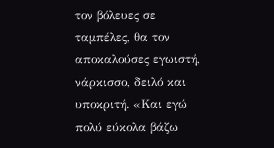τον βόλευες σε ταμπέλες, θα τον αποκαλούσες εγωιστή, νάρκισσο, δειλό και υποκριτή. «Και εγώ πολύ εύκολα βάζω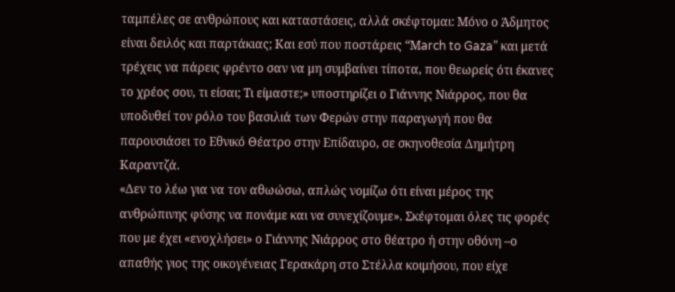ταμπέλες σε ανθρώπους και καταστάσεις, αλλά σκέφτομαι: Μόνο ο Άδμητος είναι δειλός και παρτάκιας; Και εσύ που ποστάρεις “Μarch to Gaza” και μετά τρέχεις να πάρεις φρέντο σαν να μη συμβαίνει τίποτα, που θεωρείς ότι έκανες το χρέος σου, τι είσαι; Τι είμαστε;» υποστηρίζει ο Γιάννης Νιάρρος, που θα υποδυθεί τον ρόλο του βασιλιά των Φερών στην παραγωγή που θα παρουσιάσει το Εθνικό Θέατρο στην Επίδαυρο, σε σκηνοθεσία Δημήτρη Καραντζά.
«Δεν το λέω για να τον αθωώσω, απλώς νομίζω ότι είναι μέρος της ανθρώπινης φύσης να πονάμε και να συνεχίζουμε». Σκέφτομαι όλες τις φορές που με έχει «ενοχλήσει» ο Γιάννης Νιάρρος στο θέατρο ή στην οθόνη –ο απαθής γιος της οικογένειας Γερακάρη στο Στέλλα κοιμήσου, που είχε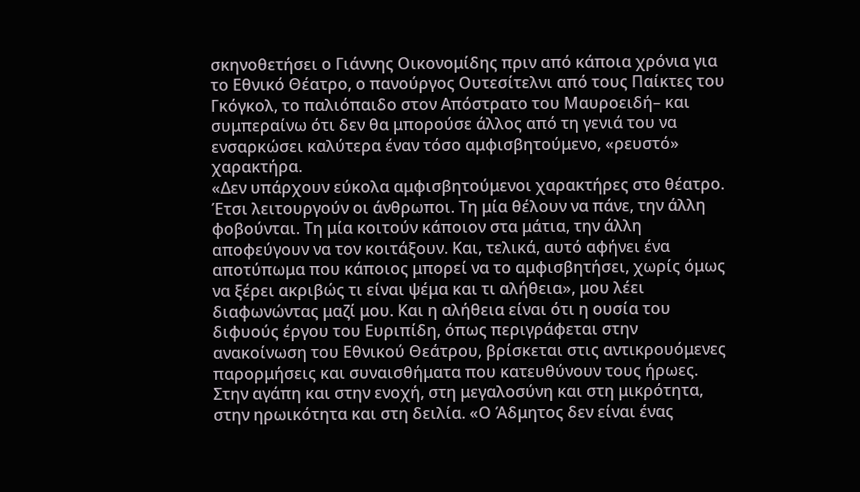σκηνοθετήσει ο Γιάννης Οικονομίδης πριν από κάποια χρόνια για το Εθνικό Θέατρο, ο πανούργος Ουτεσίτελνι από τους Παίκτες του Γκόγκολ, το παλιόπαιδο στον Απόστρατο του Μαυροειδή– και συμπεραίνω ότι δεν θα μπορούσε άλλος από τη γενιά του να ενσαρκώσει καλύτερα έναν τόσο αμφισβητούμενο, «ρευστό» χαρακτήρα.
«Δεν υπάρχουν εύκολα αμφισβητούμενοι χαρακτήρες στο θέατρο. Έτσι λειτουργούν οι άνθρωποι. Τη μία θέλουν να πάνε, την άλλη φοβούνται. Τη μία κοιτούν κάποιον στα μάτια, την άλλη αποφεύγουν να τον κοιτάξουν. Και, τελικά, αυτό αφήνει ένα αποτύπωμα που κάποιος μπορεί να το αμφισβητήσει, χωρίς όμως να ξέρει ακριβώς τι είναι ψέμα και τι αλήθεια», μου λέει διαφωνώντας μαζί μου. Και η αλήθεια είναι ότι η ουσία του διφυούς έργου του Ευριπίδη, όπως περιγράφεται στην ανακοίνωση του Εθνικού Θεάτρου, βρίσκεται στις αντικρουόμενες παρορμήσεις και συναισθήματα που κατευθύνουν τους ήρωες. Στην αγάπη και στην ενοχή, στη μεγαλοσύνη και στη μικρότητα, στην ηρωικότητα και στη δειλία. «Ο Άδμητος δεν είναι ένας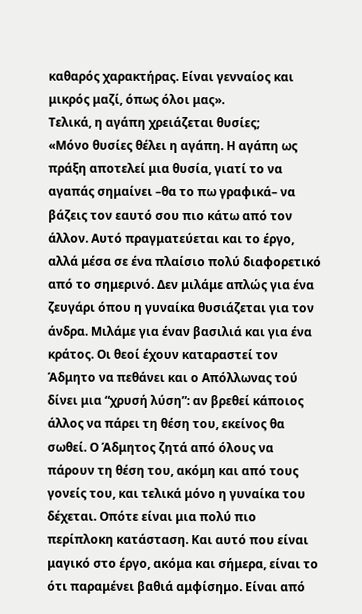καθαρός χαρακτήρας. Είναι γενναίος και μικρός μαζί, όπως όλοι μας».
Τελικά, η αγάπη χρειάζεται θυσίες;
«Μόνο θυσίες θέλει η αγάπη. Η αγάπη ως πράξη αποτελεί μια θυσία, γιατί το να αγαπάς σημαίνει –θα το πω γραφικά– να βάζεις τον εαυτό σου πιο κάτω από τον άλλον. Αυτό πραγματεύεται και το έργο, αλλά μέσα σε ένα πλαίσιο πολύ διαφορετικό από το σημερινό. Δεν μιλάμε απλώς για ένα ζευγάρι όπου η γυναίκα θυσιάζεται για τον άνδρα. Μιλάμε για έναν βασιλιά και για ένα κράτος. Οι θεοί έχουν καταραστεί τον Άδμητο να πεθάνει και ο Απόλλωνας τού δίνει μια “χρυσή λύση”: αν βρεθεί κάποιος άλλος να πάρει τη θέση του, εκείνος θα σωθεί. Ο Άδμητος ζητά από όλους να πάρουν τη θέση του, ακόμη και από τους γονείς του, και τελικά μόνο η γυναίκα του δέχεται. Οπότε είναι μια πολύ πιο περίπλοκη κατάσταση. Και αυτό που είναι μαγικό στο έργο, ακόμα και σήμερα, είναι το ότι παραμένει βαθιά αμφίσημο. Είναι από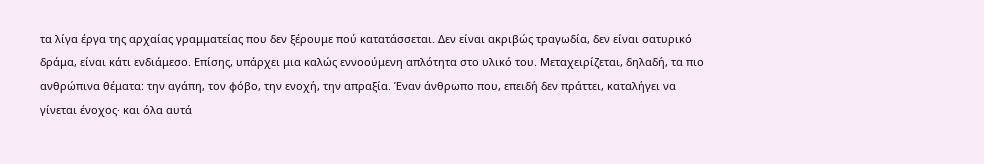τα λίγα έργα της αρχαίας γραμματείας που δεν ξέρουμε πού κατατάσσεται. Δεν είναι ακριβώς τραγωδία, δεν είναι σατυρικό δράμα, είναι κάτι ενδιάμεσο. Επίσης, υπάρχει μια καλώς εννοούμενη απλότητα στο υλικό του. Μεταχειρίζεται, δηλαδή, τα πιο ανθρώπινα θέματα: την αγάπη, τον φόβο, την ενοχή, την απραξία. Έναν άνθρωπο που, επειδή δεν πράττει, καταλήγει να γίνεται ένοχος· και όλα αυτά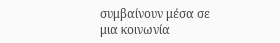συμβαίνουν μέσα σε μια κοινωνία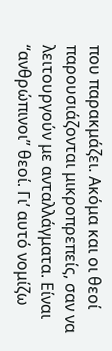που παρακμάζει. Ακόμα και οι θεοί παρουσιάζονται μικροπρεπείς, σαν να λειτουργούν με ανταλλάγματα. Είναι “ανθρώπινοι” θεοί. Γι’ αυτό νομίζω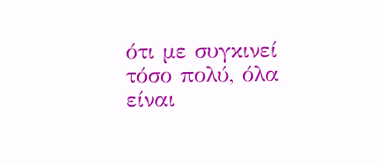ότι με συγκινεί τόσο πολύ, όλα είναι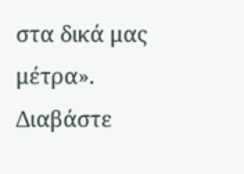στα δικά μας μέτρα».
Διαβάστε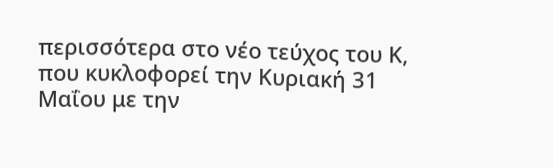περισσότερα στο νέο τεύχος του Κ, που κυκλοφορεί την Κυριακή 31 Μαΐου με την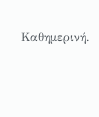Καθημερινή.